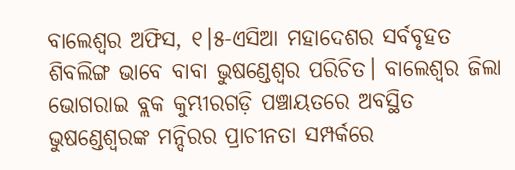ବାଲେଶ୍ୱର ଅଫିସ, ୧।୫-ଏସିଆ ମହାଦେଶର ସର୍ବବୃହତ ଶିବଲିଙ୍ଗ ଭାବେ ବାବା ଭୁଷଣ୍ଡେଶ୍ୱର ପରିଚିତ। ବାଲେଶ୍ୱର ଜିଲା ଭୋଗରାଇ ବ୍ଲକ କୁମ୍ଭୀରଗଡ଼ି ପଞ୍ଚାୟତରେ ଅବସ୍ଥିତ ଭୁଷଣ୍ଡେଶ୍ୱରଙ୍କ ମନ୍ଦିରର ପ୍ରାଚୀନତା ସମ୍ପର୍କରେ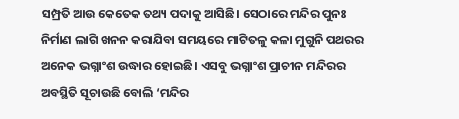ସମ୍ପ୍ରତି ଆଉ କେତେକ ତଥ୍ୟ ପଦାକୁ ଆସିଛି। ସେଠାରେ ମନ୍ଦିର ପୁନଃ ନିର୍ମାଣ ଲାଗି ଖନନ କରାଯିବା ସମୟରେ ମାଟିତଳୁ କଳା ମୁଗୁନି ପଥରର ଅନେକ ଭଗ୍ନାଂଶ ଉଦ୍ଧାର ହୋଇଛି। ଏସବୁ ଭଗ୍ନାଂଶ ପ୍ରାଚୀନ ମନ୍ଦିରର ଅବସ୍ଥିତି ସୂଚାଉଛି ବୋଲି ‘ମନ୍ଦିର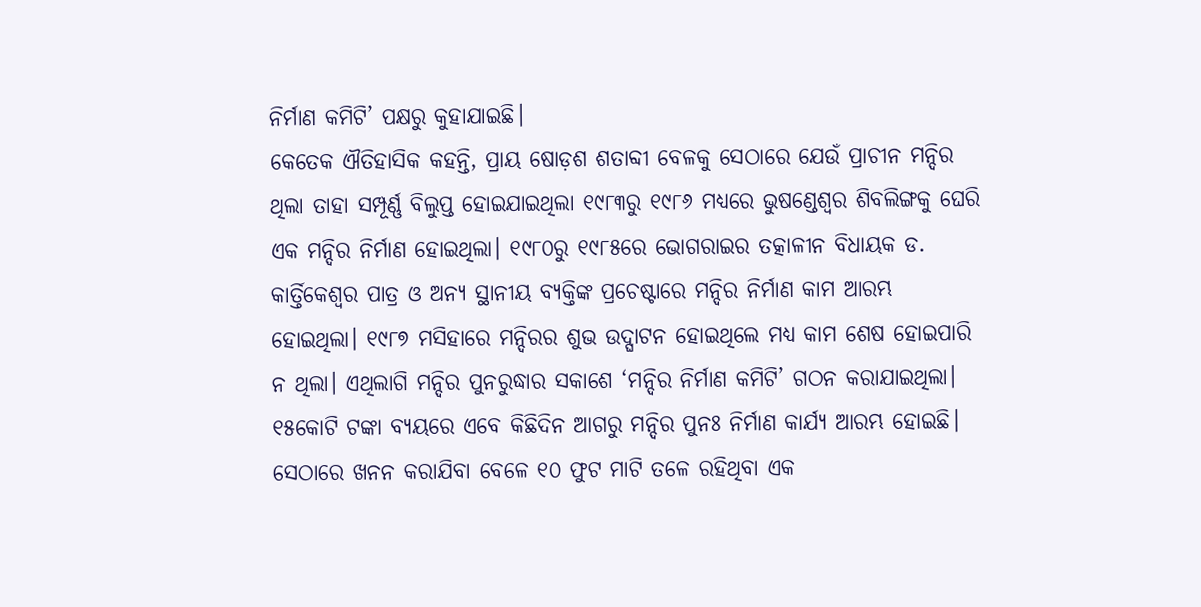ନିର୍ମାଣ କମିଟି’ ପକ୍ଷରୁ କୁହାଯାଇଛି।
କେତେକ ଐତିହାସିକ କହନ୍ତି, ପ୍ରାୟ ଷୋଡ଼ଶ ଶତାବ୍ଦୀ ବେଳକୁ ସେଠାରେ ଯେଉଁ ପ୍ରାଚୀନ ମନ୍ଦିର ଥିଲା ତାହା ସମ୍ପୂର୍ଣ୍ଣ ବିଲୁପ୍ତ ହୋଇଯାଇଥିଲା ୧୯୮୩ରୁ ୧୯୮୬ ମଧ୍ୟରେ ଭୁଷଣ୍ଡେଶ୍ୱର ଶିବଲିଙ୍ଗକୁ ଘେରି ଏକ ମନ୍ଦିର ନିର୍ମାଣ ହୋଇଥିଲା। ୧୯୮୦ରୁ ୧୯୮୫ରେ ଭୋଗରାଇର ତତ୍କାଳୀନ ବିଧାୟକ ଡ. କାର୍ତ୍ତିକେଶ୍ୱର ପାତ୍ର ଓ ଅନ୍ୟ ସ୍ଥାନୀୟ ବ୍ୟକ୍ତିଙ୍କ ପ୍ରଚେଷ୍ଟାରେ ମନ୍ଦିର ନିର୍ମାଣ କାମ ଆରମ୍ଭ ହୋଇଥିଲା। ୧୯୮୭ ମସିହାରେ ମନ୍ଦିରର ଶୁଭ ଉଦ୍ଘାଟନ ହୋଇଥିଲେ ମଧ୍ୟ କାମ ଶେଷ ହୋଇପାରି ନ ଥିଲା। ଏଥିଲାଗି ମନ୍ଦିର ପୁନରୁଦ୍ଧାର ସକାଶେ ‘ମନ୍ଦିର ନିର୍ମାଣ କମିଟି’ ଗଠନ କରାଯାଇଥିଲା। ୧୫କୋଟି ଟଙ୍କା ବ୍ୟୟରେ ଏବେ କିଛିଦିନ ଆଗରୁ ମନ୍ଦିର ପୁନଃ ନିର୍ମାଣ କାର୍ଯ୍ୟ ଆରମ୍ଭ ହୋଇଛି। ସେଠାରେ ଖନନ କରାଯିବା ବେଳେ ୧୦ ଫୁଟ ମାଟି ତଳେ ରହିଥିବା ଏକ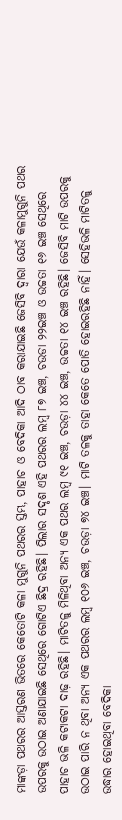ମାଙ୍କଡ଼ା ପଥରର ଆସ୍ତରଣ ଭିତରେ କେତୋଟି କଳା ମୁଗୁନି ପଥରର ସ୍ତମ୍ଭ, ପାହାଚ ଓ ବେଦିକା ଆଦି ଠାବ କରାଯାଇଛି ଜେସିବି ଦ୍ୱାରା ଯେଉଁ କଳାମୁଗୁନି ପଥର ଉପରକୁ ଉଠାଇ ଅଣାଯାଇଛି ସେଥିରେ ଗୋଟିଏ ଛିଦ୍ର ରହିଛି। ପିଲାର ସଦୃଶ ଏହି ପଥରର ଲମ୍ବ ୮୭ ଇଞ୍ଚ, ଚଉଡା ୨୨ଇଞ୍ଚ ଓ ଉଚ୍ଚତା ୧୬ ଇଞ୍ଚ ସେଥିରେ ପାହାଚ ଭଳି କଟାକଟା ଦାଢ଼ ରହିଛି। ମାଟିତଳୁ ମିଳିଥିବା ଅନ୍ୟ ଏକ ପଥର ଲମ୍ବ ୯୧ ଇଞ୍ଚ, ଚଉଡ଼ା ୪୪ ଇଞ୍ଚ, ଉଚ୍ଚତା ୧୪ ଇଞ୍ଚ ରହିଛି। ଜେସିବି ମାଟି ଉପରକୁ ଉଠାଇ ପାରି ନ ଥିବା ଅନ୍ୟ ଏକ ପଥରର ଲମ୍ବ ୧୦୬ ଇଞ୍ଚ, ଚଉଡ଼ା ୭୪ ଇଞ୍ଚ। ମାଟି ତଳକୁ ତାହା କେତେ ପୋତି ହୋଇରହିଛି ନାହିଁ। ସେହିଭଳି ମାଟିତଳୁ ଉଦ୍ଧାର ହୋଇଥିବା ବେଦିକା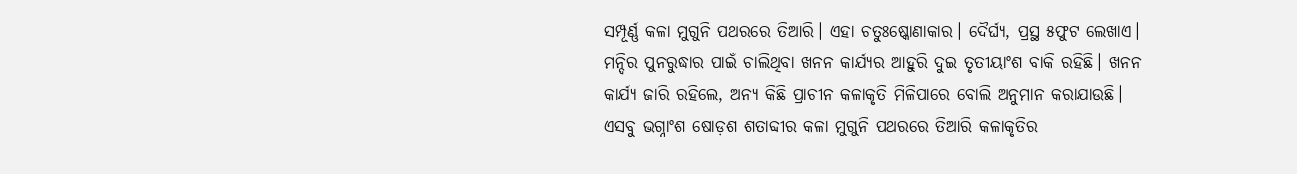ସମ୍ପୂର୍ଣ୍ଣ କଳା ମୁଗୁନି ପଥରରେ ତିଆରି। ଏହା ଚତୁଃଷ୍କୋଣାକାର। ଦୈର୍ଘ୍ୟ, ପ୍ରସ୍ଥ ୫ଫୁଟ ଲେଖାଏ। ମନ୍ଦିର ପୁନରୁଦ୍ଧାର ପାଇଁ ଚାଲିଥିବା ଖନନ କାର୍ଯ୍ୟର ଆହୁରି ଦୁଇ ତୃତୀୟାଂଶ ବାକି ରହିଛି। ଖନନ କାର୍ଯ୍ୟ ଜାରି ରହିଲେ, ଅନ୍ୟ କିଛି ପ୍ରାଚୀନ କଳାକୃତି ମିଳିପାରେ ବୋଲି ଅନୁମାନ କରାଯାଉଛି। ଏସବୁ ଭଗ୍ନାଂଶ ଷୋଡ଼ଶ ଶତାବ୍ଦୀର କଳା ମୁଗୁନି ପଥରରେ ତିଆରି କଳାକୃତିର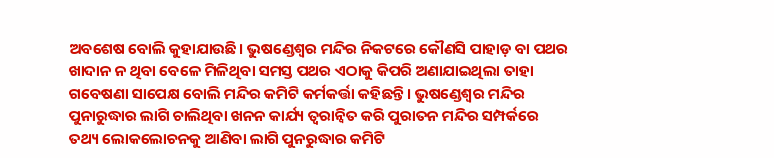ଅବଶେଷ ବୋଲି କୁହାଯାଉଛି। ଭୁଷଣ୍ଡେଶ୍ୱର ମନ୍ଦିର ନିକଟରେ କୌଣସି ପାହାଡ଼ ବା ପଥର ଖାଦାନ ନ ଥିବା ବେଳେ ମିଳିଥିବା ସମସ୍ତ ପଥର ଏଠାକୁ କିପରି ଅଣାଯାଇଥିଲା ତାହା ଗବେଷଣା ସାପେକ୍ଷ ବୋଲି ମନ୍ଦିର କମିଟି କର୍ମକର୍ତ୍ତା କହିଛନ୍ତି। ଭୁଷଣ୍ଡେଶ୍ୱର ମନ୍ଦିର ପୁନାରୁଦ୍ଧାର ଲାଗି ଚାଲିଥିବା ଖନନ କାର୍ଯ୍ୟ ତ୍ୱରାନ୍ବିତ କରି ପୁରାତନ ମନ୍ଦିର ସମ୍ପର୍କରେ ତଥ୍ୟ ଲୋକଲୋଚନକୁ ଆଣିବା ଲାଗି ପୁନରୁଦ୍ଧାର କମିଟି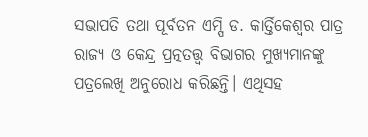ସଭାପତି ତଥା ପୂର୍ବତନ ଏମ୍ପି ଡ. କାର୍ତ୍ତିକେଶ୍ୱର ପାତ୍ର ରାଜ୍ୟ ଓ କେନ୍ଦ୍ର ପ୍ରତ୍ନତତ୍ତ୍ୱ ବିଭାଗର ମୁଖ୍ୟମାନଙ୍କୁ ପତ୍ରଲେଖି ଅନୁରୋଧ କରିଛନ୍ତି। ଏଥିସହ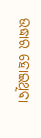ଉଦ୍ଧାର ହୋଇଥିବା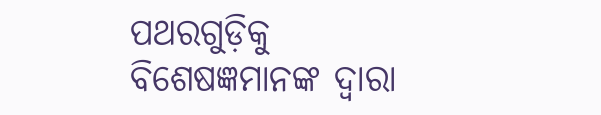ପଥରଗୁଡ଼ିକୁ ବିଶେଷଜ୍ଞମାନଙ୍କ ଦ୍ୱାରା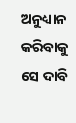ଅନୁଧ୍ୟାନ କରିବାକୁ ସେ ଦାବି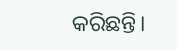କରିଛନ୍ତି।